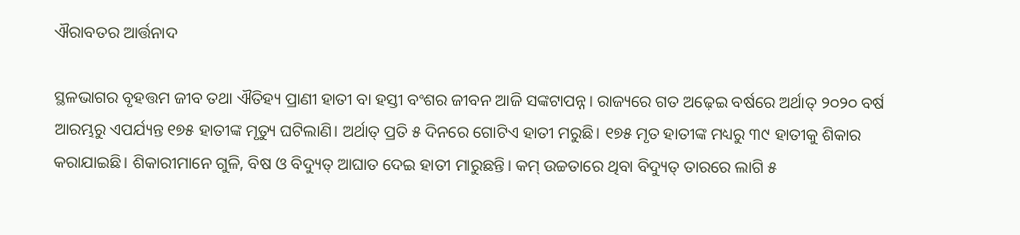ଐରାବତର ଆର୍ତ୍ତନାଦ

ସ୍ଥଳଭାଗର ବୃହତ୍ତମ ଜୀବ ତଥା ଐତିହ୍ୟ ପ୍ରାଣୀ ହାତୀ ବା ହସ୍ତୀ ବଂଶର ଜୀବନ ଆଜି ସଙ୍କଟାପନ୍ନ। ରାଜ୍ୟରେ ଗତ ଅଢ଼େଇ ବର୍ଷରେ ଅର୍ଥାତ୍‌ ୨୦୨୦ ବର୍ଷ ଆରମ୍ଭରୁ ଏପର୍ଯ୍ୟନ୍ତ ୧୭୫ ହାତୀଙ୍କ ମୃତ୍ୟୁ ଘଟିଲାଣି। ଅର୍ଥାତ୍‌ ପ୍ରତି ୫ ଦିନରେ ଗୋଟିଏ ହାତୀ ମରୁଛି। ୧୭୫ ମୃତ ହାତୀଙ୍କ ମଧ୍ୟରୁ ୩୯ ହାତୀକୁ ଶିକାର କରାଯାଇଛି। ଶିକାରୀମାନେ ଗୁଳି, ବିଷ ଓ ବିଦ୍ୟୁତ୍‌ ଆଘାତ ଦେଇ ହାତୀ ମାରୁଛନ୍ତି। କମ୍‌ ଉଚ୍ଚତାରେ ଥିବା ବିଦ୍ୟୁତ୍‌ ତାରରେ ଲାଗି ୫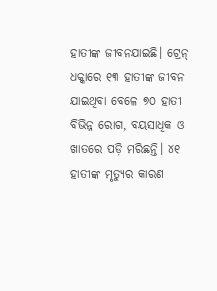ହାତୀଙ୍କ ଜୀବନଯାଇଛି। ଟ୍ରେନ୍‌ ଧକ୍କାରେ ୧୩ ହାତୀଙ୍କ ଜୀବନ ଯାଇଥିବା ବେଳେ ୭୦ ହାତୀ ବିଭିନ୍ନ ରୋଗ, ବୟସାଧିକ ଓ ଖାତରେ ପଡ଼ି ମରିଛନ୍ତି। ୪୧ ହାତୀଙ୍କ ମୃତ୍ୟୁର କାରଣ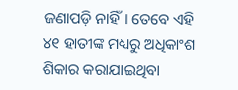ଜଣାପଡ଼ି ନାହିଁ। ତେବେ ଏହି ୪୧ ହାତୀଙ୍କ ମଧ୍ୟରୁ ଅଧିକାଂଶ ଶିକାର କରାଯାଇଥିବା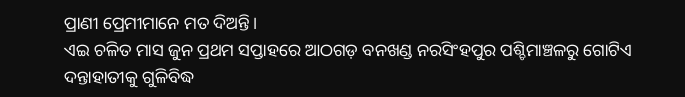ପ୍ରାଣୀ ପ୍ରେମୀମାନେ ମତ ଦିଅନ୍ତି।
ଏଇ ଚଳିତ ମାସ ଜୁନ ପ୍ରଥମ ସପ୍ତାହରେ ଆଠଗଡ଼ ବନଖଣ୍ଡ ନରସିଂହପୁର ପଶ୍ଚିମାଞ୍ଚଳରୁ ଗୋଟିଏ ଦନ୍ତାହାତୀକୁ ଗୁଳିବିଦ୍ଧ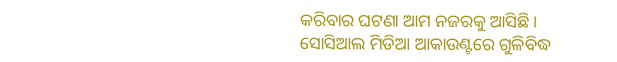କରିବାର ଘଟଣା ଆମ ନଜରକୁ ଆସିଛି। ସୋସିଆଲ ମିଡିଆ ଆକାଉଣ୍ଟରେ ଗୁଳିବିଦ୍ଧ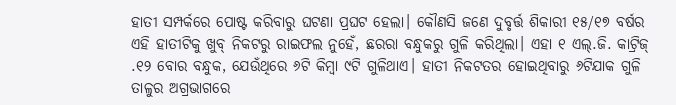ହାତୀ ସମ୍ପର୍କରେ ପୋଷ୍ଟ କରିବାରୁ ଘଟଣା ପ୍ରଘଟ ହେଲା। କୌଣସି ଜଣେ ଦୁବୃର୍ତ୍ତ ଶିକାରୀ ୧୫/୧୭ ବର୍ଷର ଏହି ହାତୀଟିକୁ ଖୁବ୍‌ ନିକଟରୁ ରାଇଫଲ ନୁହେଁ, ଛରରା ବନ୍ଧୁକରୁ ଗୁଳି କରିଥିଲା। ଏହା ୧ ଏଲ୍‌.ଜି. କାଟ୍ରିଜ୍‌ .୧୨ ବୋର ବନ୍ଧୁକ, ଯେଉଁଥିରେ ୬ଟି କିମ୍ବା ୯ଟି ଗୁଳିଥାଏ। ହାତୀ ନିକଟତର ହୋଇଥିବାରୁ ୬ଟିଯାକ ଗୁଳି ତାଳୁର ଅଗ୍ରଭାଗରେ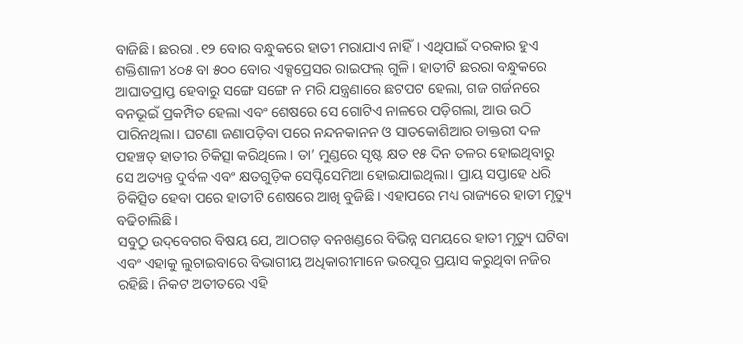ବାଜିଛି। ଛରରା .୧୨ ବୋର ବନ୍ଧୁକରେ ହାତୀ ମରାଯାଏ ନାହିଁ। ଏଥିପାଇଁ ଦରକାର ହୁଏ ଶକ୍ତିଶାଳୀ ୪୦୫ ବା ୫୦୦ ବୋର ଏକ୍ସପ୍ରେସର ରାଇଫଲ୍‌ ଗୁଳି। ହାତୀଟି ଛରରା ବନ୍ଧୁକରେ ଆଘାତପ୍ରାପ୍ତ ହେବାରୁ ସଙ୍ଗେ ସଙ୍ଗେ ନ ମରି ଯନ୍ତ୍ରଣାରେ ଛଟପଟ ହେଲା, ଗଜ ଗର୍ଜନରେ ବନଭୂଇଁ ପ୍ରକମ୍ପିତ ହେଲା ଏବଂ ଶେଷରେ ସେ ଗୋଟିଏ ନାଳରେ ପଡ଼ିଗଲା, ଆଉ ଉଠି ପାରିନଥିଲା। ଘଟଣା ଜଣାପଡ଼ିବା ପରେ ନନ୍ଦନକାନନ ଓ ସାତକୋଶିଆର ଡାକ୍ତରୀ ଦଳ ପହଞ୍ଚତ୍ ହାତୀର ଚିକିତ୍ସା କରିଥିଲେ। ତା’ ମୁଣ୍ଡରେ ସୃଷ୍ଟ କ୍ଷତ ୧୫ ଦିନ ତଳର ହୋଇଥିବାରୁ ସେ ଅତ୍ୟନ୍ତ ଦୁର୍ବଳ ଏବଂ କ୍ଷତଗୁଡ଼ିକ ସେପ୍ଟିସେମିଆ ହୋଇଯାଇଥିଲା। ପ୍ରାୟ ସପ୍ତାହେ ଧରି ଚିକିତ୍ସିତ ହେବା ପରେ ହାତୀଟି ଶେଷରେ ଆଖି ବୁଜିଛି। ଏହାପରେ ମଧ୍ୟ ରାଜ୍ୟରେ ହାତୀ ମୃତ୍ୟୁ ବଢିଚାଲିଛି।
ସବୁଠୁ ଉଦ୍‌ବେଗର ବିଷୟ ଯେ, ଆଠଗଡ଼ ବନଖଣ୍ଡରେ ବିଭିନ୍ନ ସମୟରେ ହାତୀ ମୃତ୍ୟୁ ଘଟିବା ଏବଂ ଏହାକୁ ଲୁଚାଇବାରେ ବିଭାଗୀୟ ଅଧିକାରୀମାନେ ଭରପୂର ପ୍ରୟାସ କରୁଥିବା ନଜିର ରହିଛି। ନିକଟ ଅତୀତରେ ଏହି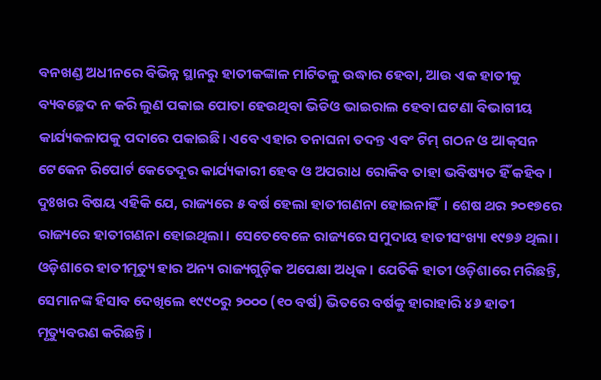ବନଖଣ୍ଡ ଅଧୀନରେ ବିଭିନ୍ନ ସ୍ଥାନରୁ ହାତୀକଙ୍କାଳ ମାଟିତଳୁ ଉଦ୍ଧାର ହେବା, ଆଉ ଏକ ହାତୀକୁ ବ୍ୟବଚ୍ଛେଦ ନ କରି ଲୁଣ ପକାଇ ପୋତା ହେଉଥିବା ଭିଡିଓ ଭାଇରାଲ ହେବା ଘଟଣା ବିଭାଗୀୟ କାର୍ଯ୍ୟକଳାପକୁ ପଦାରେ ପକାଇଛି। ଏବେ ଏହାର ତନାଘନା ତଦନ୍ତ ଏବଂ ଟିମ୍‌ ଗଠନ ଓ ଆକ୍‌ସନ ଟେକେନ ରିପୋର୍ଟ କେତେଦୂର କାର୍ଯ୍ୟକାରୀ ହେବ ଓ ଅପରାଧ ରୋକିବ ତାହା ଭବିଷ୍ୟତ ହିଁ କହିବ। ଦୁଃଖର ବିଷୟ ଏହିକି ଯେ, ରାଜ୍ୟରେ ୫ ବର୍ଷ ହେଲା ହାତୀଗଣନା ହୋଇନାହିଁ। ଶେଷ ଥର ୨୦୧୭ରେ ରାଜ୍ୟରେ ହାତୀଗଣନା ହୋଇଥିଲା। ସେତେବେଳେ ରାଜ୍ୟରେ ସମୁଦାୟ ହାତୀସଂଖ୍ୟା ୧୯୭୬ ଥିଲା। ଓଡ଼ିଶାରେ ହାତୀମୃତ୍ୟୁ ହାର ଅନ୍ୟ ରାଜ୍ୟଗୁଡ଼ିକ ଅପେକ୍ଷା ଅଧିକ। ଯେତିକି ହାତୀ ଓଡ଼ିଶାରେ ମରିଛନ୍ତି, ସେମାନଙ୍କ ହିସାବ ଦେଖିଲେ ୧୯୯୦ରୁ ୨୦୦୦ (୧୦ ବର୍ଷ) ଭିତରେ ବର୍ଷକୁ ହାରାହାରି ୪୬ ହାତୀ ମୃତ୍ୟୁବରଣ କରିଛନ୍ତି।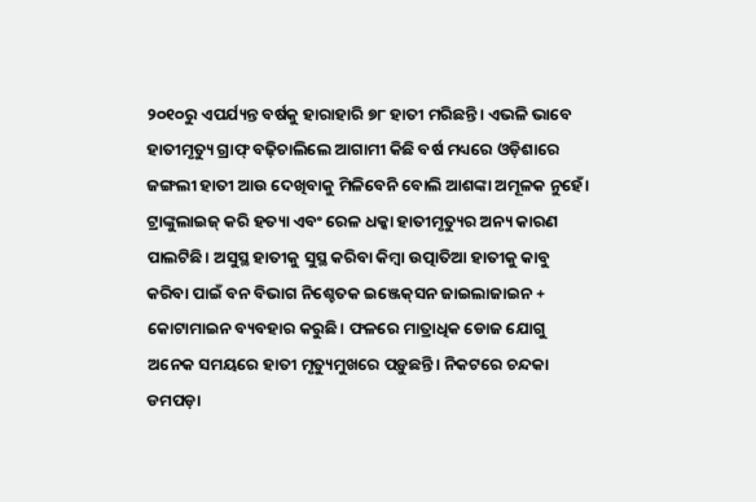୨୦୧୦ରୁ ଏପର୍ଯ୍ୟନ୍ତ ବର୍ଷକୁ ହାରାହାରି ୭୮ ହାତୀ ମରିଛନ୍ତି। ଏଭଳି ଭାବେ ହାତୀମୃତ୍ୟୁ ଗ୍ରାଫ୍‌ ବଢ଼ିଚାଲିଲେ ଆଗାମୀ କିଛି ବର୍ଷ ମଧ୍ୟରେ ଓଡ଼ିଶାରେ ଜଙ୍ଗଲୀ ହାତୀ ଆଉ ଦେଖିବାକୁ ମିଳିବେନି ବୋଲି ଆଶଙ୍କା ଅମୂଳକ ନୁହେଁ।
ଟ୍ରାଙ୍କୁଲାଇଜ୍‌ କରି ହତ୍ୟା ଏବଂ ରେଳ ଧକ୍କା ହାତୀମୃତ୍ୟୁର ଅନ୍ୟ କାରଣ ପାଲଟିଛି। ଅସୁସ୍ଥ ହାତୀକୁ ସୁସ୍ଥ କରିବା କିମ୍ବା ଉତ୍ପାତିଆ ହାତୀକୁ କାବୁ କରିବା ପାଇଁ ବନ ବିଭାଗ ନିଶ୍ଚେତକ ଇଞ୍ଜେକ୍‌ସନ ଜାଇଲାଜାଇନ + କୋଟାମାଇନ ବ୍ୟବହାର କରୁଛି। ଫଳରେ ମାତ୍ରାଧିକ ଡୋଜ ଯୋଗୁ ଅନେକ ସମୟରେ ହାତୀ ମୃତ୍ୟୁମୁଖରେ ପଡ଼ୁଛନ୍ତି। ନିକଟରେ ଚନ୍ଦକା ଡମପଡ଼ା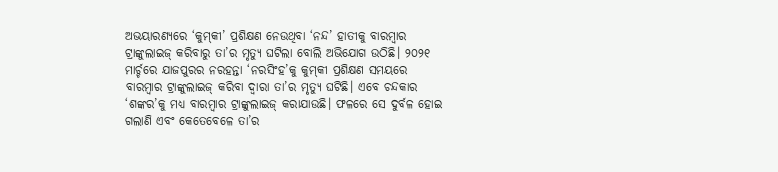ଅଭୟାରଣ୍ୟରେ ‘କୁମ୍‌କୀ’ ପ୍ରଶିକ୍ଷଣ ନେଉଥିବା ‘ନନ୍ଦ’ ହାତୀକୁ ବାରମ୍ବାର ଟ୍ରାଙ୍କୁଲାଇଜ୍‌ କରିବାରୁ ତା’ର ମୃତ୍ୟୁ ଘଟିଲା ବୋଲି ଅଭିଯୋଗ ଉଠିଛି। ୨୦୨୧ ମାର୍ଚ୍ଚରେ ଯାଜପୁରର ନରହନ୍ତା ‘ନରସିଂହ’କୁ କୁମ୍‌କୀ ପ୍ରଶିକ୍ଷଣ ସମୟରେ ବାରମ୍ବାର ଟ୍ରାଙ୍କୁଲାଇଜ୍‌ କରିବା ଦ୍ୱାରା ତା’ର ମୃତ୍ୟୁ ଘଟିଛି। ଏବେ ଚନ୍ଦକାର ‘ଶଙ୍କର’କୁ ମଧ୍ୟ ବାରମ୍ବାର ଟ୍ରାଙ୍କୁଲାଇଜ୍‌ କରାଯାଉଛି। ଫଳରେ ସେ ଦୁର୍ବଳ ହୋଇ ଗଲାଣି ଏବଂ କେତେବେଳେ ତା’ର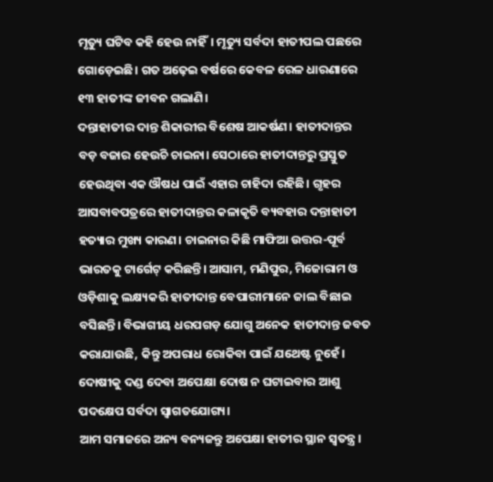ମୃତ୍ୟୁ ଘଟିବ କହି ହେଉ ନାହିଁ। ମୃତ୍ୟୁ ସର୍ବଦା ହାତୀପଲ ପଛରେ ଗୋଡ଼େଇଛି। ଗତ ଅଢ଼େଇ ବର୍ଷରେ କେବଳ ରେଳ ଧାରଣାରେ ୧୩ ହାତୀଙ୍କ ଜୀବନ ଗଲାଣି।
ଦନ୍ତାହାତୀର ଦାନ୍ତ ଶିକାରୀର ବିଶେଷ ଆକର୍ଷଣ। ହାତୀଦାନ୍ତର ବଡ଼ ବଜାର ହେଉଚି ଚାଇନା। ସେଠାରେ ହାତୀଦାନ୍ତରୁ ପ୍ରସ୍ତୁତ ହେଉଥିବା ଏକ ଔଷଧ ପାଇଁ ଏହାର ଚାହିଦା ରହିଛି। ଗୃହର ଆସବାବପତ୍ରରେ ହାତୀଦାନ୍ତର କଳାକୃତି ବ୍ୟବହାର ଦନ୍ତାହାତୀ ହତ୍ୟାର ମୁଖ୍ୟ କାରଣ। ଚାଇନାର କିଛି ମାଫିଆ ଉତ୍ତର-ପୂର୍ବ ଭାରତକୁ ଟାର୍ଗେଟ୍‌ କରିଛନ୍ତି। ଆସାମ, ମଣିପୁର, ମିଜୋରାମ ଓ ଓଡ଼ିଶାକୁ ଲକ୍ଷ୍ୟକରି ହାତୀଦାନ୍ତ ବେପାରୀମାନେ ଜାଲ ବିଛାଇ ବସିଛନ୍ତି। ବିଭାଗୀୟ ଧରପଗଡ଼ ଯୋଗୁ ଅନେକ ହାତୀଦାନ୍ତ ଜବତ କରାଯାଉଛି, କିନ୍ତୁ ଅପରାଧ ରୋକିବା ପାଇଁ ଯଥେଷ୍ଟ ନୁହେଁ। ଦୋଷୀକୁ ଦଣ୍ଡ ଦେବା ଅପେକ୍ଷା ଦୋଷ ନ ଘଟାଇବାର ଆଶୁ ପଦକ୍ଷେପ ସର୍ବଦା ସ୍ବାଗତଯୋଗ୍ୟ।
ଆମ ସମାଜରେ ଅନ୍ୟ ବନ୍ୟଜନ୍ତୁ ଅପେକ୍ଷା ହାତୀର ସ୍ଥାନ ସ୍ବତନ୍ତ୍ର।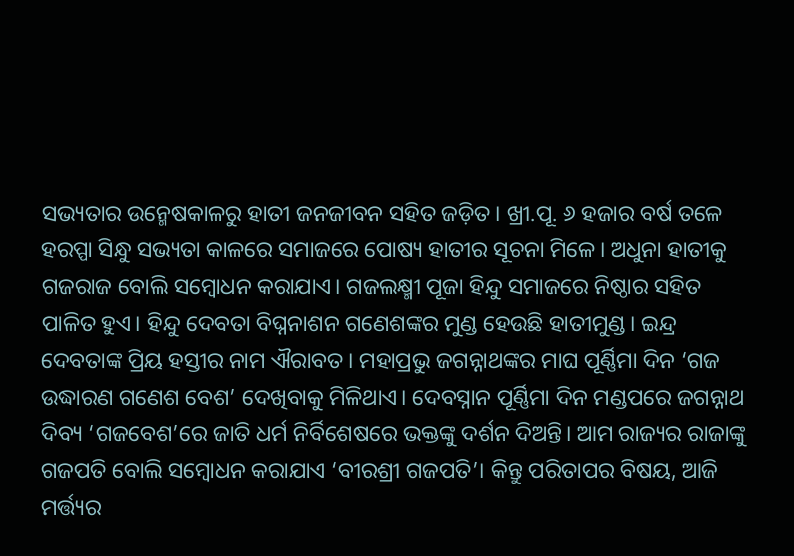ସଭ୍ୟତାର ଉନ୍ମେଷକାଳରୁ ହାତୀ ଜନଜୀବନ ସହିତ ଜଡ଼ିତ। ଖ୍ରୀ.ପୂ. ୬ ହଜାର ବର୍ଷ ତଳେ ହରପ୍ପା ସିନ୍ଧୁ ସଭ୍ୟତା କାଳରେ ସମାଜରେ ପୋଷ୍ୟ ହାତୀର ସୂଚନା ମିଳେ। ଅଧୁନା ହାତୀକୁ ଗଜରାଜ ବୋଲି ସମ୍ବୋଧନ କରାଯାଏ। ଗଜଲକ୍ଷ୍ମୀ ପୂଜା ହିନ୍ଦୁ ସମାଜରେ ନିଷ୍ଠାର ସହିତ ପାଳିତ ହୁଏ। ହିନ୍ଦୁ ଦେବତା ବିଘ୍ନନାଶନ ଗଣେଶଙ୍କର ମୁଣ୍ଡ ହେଉଛି ହାତୀମୁଣ୍ଡ। ଇନ୍ଦ୍ର ଦେବତାଙ୍କ ପ୍ରିୟ ହସ୍ତୀର ନାମ ଐରାବତ। ମହାପ୍ରଭୁ ଜଗନ୍ନାଥଙ୍କର ମାଘ ପୂର୍ଣ୍ଣିମା ଦିନ ‘ଗଜ ଉଦ୍ଧାରଣ ଗଣେଶ ବେଶ’ ଦେଖିବାକୁ ମିଳିଥାଏ। ଦେବସ୍ନାନ ପୂର୍ଣ୍ଣିମା ଦିନ ମଣ୍ଡପରେ ଜଗନ୍ନାଥ ଦିବ୍ୟ ‘ଗଜବେଶ’ରେ ଜାତି ଧର୍ମ ନିର୍ବିଶେଷରେ ଭକ୍ତଙ୍କୁ ଦର୍ଶନ ଦିଅନ୍ତି। ଆମ ରାଜ୍ୟର ରାଜାଙ୍କୁ ଗଜପତି ବୋଲି ସମ୍ବୋଧନ କରାଯାଏ ‘ବୀରଶ୍ରୀ ଗଜପତି’। କିନ୍ତୁ ପରିତାପର ବିଷୟ, ଆଜି ମର୍ତ୍ତ୍ୟର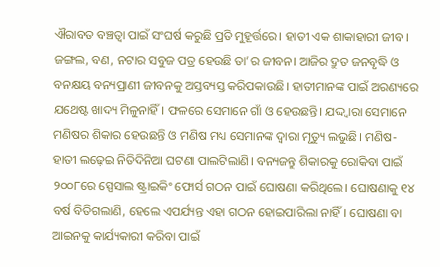ଐରାବତ ବଞ୍ଚତ୍ବା ପାଇଁ ସଂଘର୍ଷ କରୁଛି ପ୍ରତି ମୁହୂର୍ତ୍ତରେ। ହାତୀ ଏକ ଶାକାହାରୀ ଜୀବ। ଜଙ୍ଗଲ, ବଣ, ନଟାର ସବୁଜ ପତ୍ର ହେଉଛି ତା’ର ଜୀବନ। ଆଜିର ଦ୍ରୁତ ଜନବୃଦ୍ଧି ଓ ବନକ୍ଷୟ ବନ୍ୟପ୍ରାଣୀ ଜୀବନକୁ ଅସ୍ତବ୍ୟସ୍ତ କରିପକାଉଛି। ହାତୀମାନଙ୍କ ପାଇଁ ଅରଣ୍ୟରେ ଯଥେଷ୍ଟ ଖାଦ୍ୟ ମିଳୁନାହିଁ। ଫଳରେ ସେମାନେ ଗାଁ ଓ ହେଉଛନ୍ତି। ଯଦ୍ଦ୍ବାରା ସେମାନେ ମଣିଷର ଶିକାର ହେଉଛନ୍ତି ଓ ମଣିଷ ମଧ୍ୟ ସେମାନଙ୍କ ଦ୍ୱାରା ମୃତ୍ୟୁ ଲଭୁଛି। ମଣିଷ-ହାତୀ ଲଢ଼େଇ ନିତିଦିନିଆ ଘଟଣା ପାଲଟିଲାଣି। ବନ୍ୟଜନ୍ତୁ ଶିକାରକୁ ରୋକିବା ପାଇଁ ୨୦୦୮ରେ ସ୍ପେସାଲ ଷ୍ଟ୍ରାଇକିଂ ଫୋର୍ସ ଗଠନ ପାଇଁ ଘୋଷଣା କରିଥିଲେ। ଘୋଷଣାକୁ ୧୪ ବର୍ଷ ବିତିଗଲାଣି, ହେଲେ ଏପର୍ଯ୍ୟନ୍ତ ଏହା ଗଠନ ହୋଇପାରିଲା ନାହିଁ। ଘୋଷଣା ବା ଆଇନକୁ କାର୍ଯ୍ୟକାରୀ କରିବା ପାଇଁ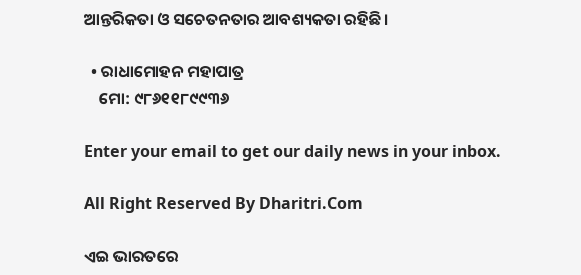ଆନ୍ତରିକତା ଓ ସଚେତନତାର ଆବଶ୍ୟକତା ରହିଛି।

  • ରାଧାମୋହନ ମହାପାତ୍ର
    ମୋ: ୯୮୬୧୧୮୯୯୩୬

Enter your email to get our daily news in your inbox.

All Right Reserved By Dharitri.Com

ଏଇ ଭାରତରେ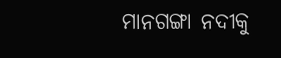ମାନଗଙ୍ଗା ନଦୀକୁ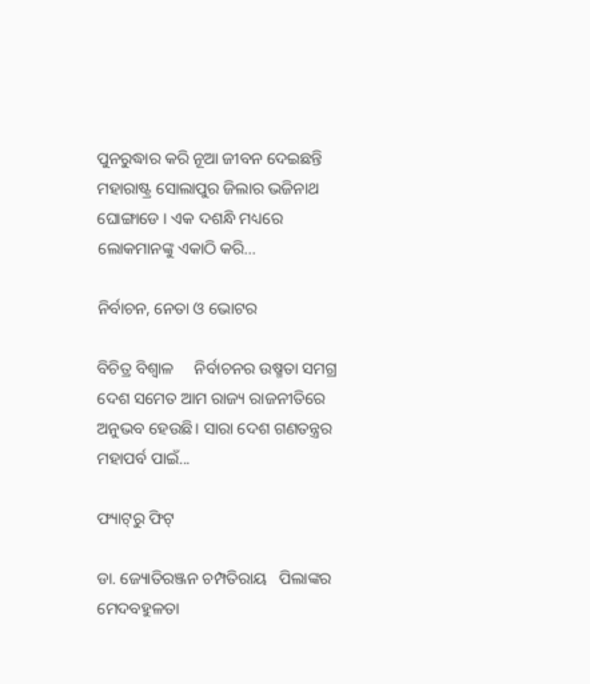ପୁନରୁଦ୍ଧାର କରି ନୂଆ ଜୀବନ ଦେଇଛନ୍ତି ମହାରାଷ୍ଟ୍ର ସୋଲାପୁର ଜିଲାର ଭଜିନାଥ ଘୋଙ୍ଗାଡେ । ଏକ ଦଶନ୍ଧି ମଧ୍ୟରେ ଲୋକମାନଙ୍କୁ ଏକାଠି କରି...

ନିର୍ବାଚନ, ନେତା ଓ ଭୋଟର

ବିଚିତ୍ର ବିଶ୍ୱାଳ     ନିର୍ବାଚନର ଉଷ୍ମତା ସମଗ୍ର ଦେଶ ସମେତ ଆମ ରାଜ୍ୟ ରାଜନୀତିରେ ଅନୁଭବ ହେଉଛି। ସାରା ଦେଶ ଗଣତନ୍ତ୍ରର ମହାପର୍ବ ପାଇଁ...

ଫ୍ୟାଟ୍‌ରୁ ଫିଟ୍‌

ଡା. ଜ୍ୟୋତିରଞ୍ଜନ ଚମ୍ପତିରାୟ   ପିଲାଙ୍କର ମେଦବହୁଳତା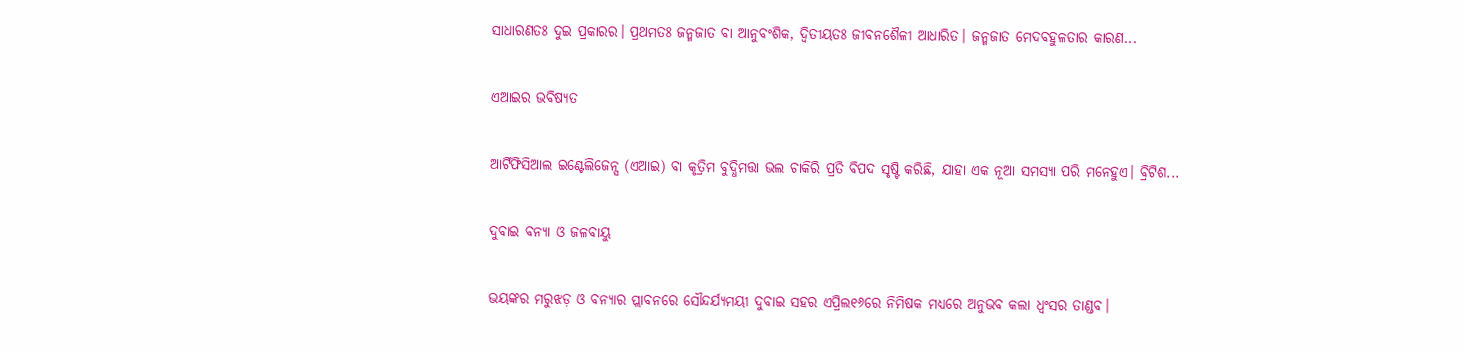ସାଧାରଣତଃ ଦୁଇ ପ୍ରକାରର। ପ୍ରଥମତଃ ଜନ୍ମଜାତ ବା ଆନୁବଂଶିକ, ଦ୍ୱିତୀୟତଃ ଜୀବନଶୈଳୀ ଆଧାରିତ। ଜନ୍ମଜାତ ମେଦବହୁଳତାର କାରଣ...

ଏଆଇର ଭବିଷ୍ୟତ

ଆର୍ଟିଫିସିଆଲ ଇଣ୍ଟେଲିଜେନ୍ସ (ଏଆଇ) ବା କୃତ୍ରିମ ବୁଦ୍ଧିମତ୍ତା ଭଲ ଚାକିରି ପ୍ରତି ବିପଦ ସୃଷ୍ଟି କରିଛି, ଯାହା ଏକ ନୂଆ ସମସ୍ୟା ପରି ମନେହୁଏ। ବ୍ରିଟିଶ...

ଦୁବାଇ ବନ୍ୟା ଓ ଜଳବାୟୁ

ଭୟଙ୍କର ମରୁଝଡ଼ ଓ ବନ୍ୟାର ପ୍ଲାବନରେ ସୌନ୍ଦର୍ଯ୍ୟମୟୀ ଦୁବାଇ ସହର ଏପ୍ରିଲ୧୬ରେ ନିମିଷକ ମଧ୍ୟରେ ଅନୁଭବ କଲା ଧ୍ବଂସର ତାଣ୍ଡବ।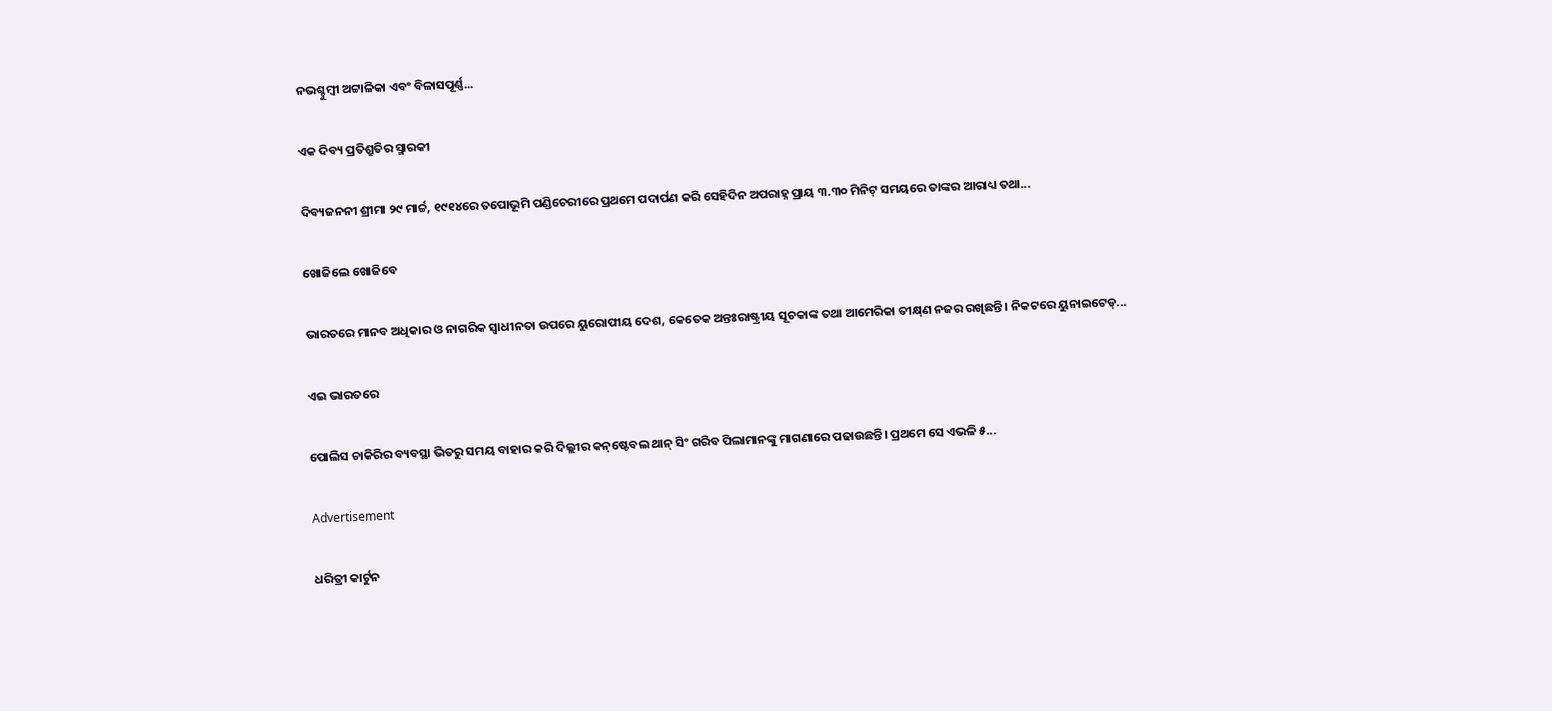ନଭଶ୍ଚୁମ୍ବୀ ଅଟ୍ଟାଳିକା ଏବଂ ବିଳାସପୂର୍ଣ୍ଣ...

ଏକ ଦିବ୍ୟ ପ୍ରତିଶ୍ରୁତିର ସ୍ମାରକୀ

ଦିବ୍ୟଜନନୀ ଶ୍ରୀମା ୨୯ ମାର୍ଚ୍ଚ, ୧୯୧୪ରେ ତପୋଭୂମି ପଣ୍ଡିଚେରୀରେ ପ୍ରଥମେ ପଦାର୍ପଣ କରି ସେହିଦିନ ଅପରାହ୍ନ ପ୍ରାୟ ୩.୩୦ ମିନିଟ୍‌ ସମୟରେ ତାଙ୍କର ଆରାଧ୍ୟ ତଥା...

ଖୋଜିଲେ ଖୋଜିବେ

ଭାରତରେ ମାନବ ଅଧିକାର ଓ ନାଗରିକ ସ୍ବାଧୀନତା ଉପରେ ୟୁରୋପୀୟ ଦେଶ, କେତେକ ଅନ୍ତଃରାଷ୍ଟ୍ରୀୟ ସୂଚକାଙ୍କ ତଥା ଆମେରିକା ତୀକ୍ଷ୍‌ଣ ନଜର ରଖିଛନ୍ତି। ନିକଟରେ ୟୁନାଇଟେଡ୍‌...

ଏଇ ଭାରତରେ

ପୋଲିସ ଚାକିରିର ବ୍ୟବସ୍ଥା ଭିତରୁ ସମୟ ବାହାର କରି ଦିଲ୍ଲୀର କନ୍‌ଷ୍ଟେବଲ ଥାନ୍‌ ସିଂ ଗରିବ ପିଲାମାନଙ୍କୁ ମାଗଣାରେ ପଢାଉଛନ୍ତି। ପ୍ରଥମେ ସେ ଏଭଳି ୫...

Advertisement

ଧରିତ୍ରୀ କାର୍ଟୁନ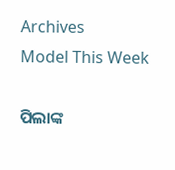Archives
Model This Week

ପିଲାଙ୍କ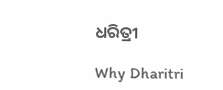ଧରିତ୍ରୀ

Why Dharitri